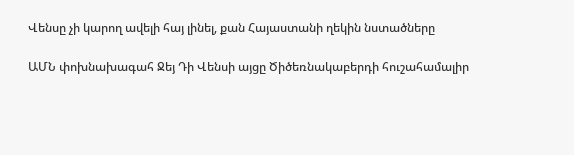Վենսը չի կարող ավելի հայ լինել, քան Հայաստանի ղեկին նստածները

ԱՄՆ փոխնախագահ Ջեյ Դի Վենսի այցը Ծիծեռնակաբերդի հուշահամալիր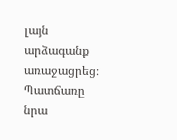լայն արձագանք առաջացրեց։ Պատճառը նրա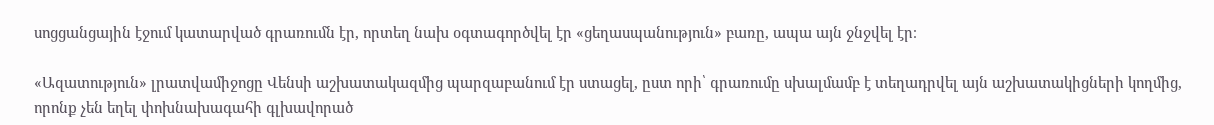սոցցանցային էջում կատարված գրառումն էր, որտեղ նախ օգտագործվել էր «ցեղասպանություն» բառը, ապա այն ջնջվել էր։

«Ազատություն» լրատվամիջոցը Վենսի աշխատակազմից պարզաբանում էր ստացել, ըստ որի՝ գրառումը սխալմամբ է տեղադրվել այն աշխատակիցների կողմից, որոնք չեն եղել փոխնախագահի գլխավորած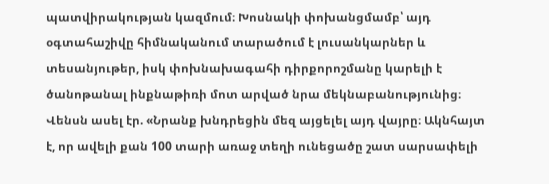պատվիրակության կազմում։ Խոսնակի փոխանցմամբ՝ այդ օգտահաշիվը հիմնականում տարածում է լուսանկարներ և տեսանյութեր, իսկ փոխնախագահի դիրքորոշմանը կարելի է ծանոթանալ ինքնաթիռի մոտ արված նրա մեկնաբանությունից։ Վենսն ասել էր. «Նրանք խնդրեցին մեզ այցելել այդ վայրը։ Ակնհայտ է, որ ավելի քան 100 տարի առաջ տեղի ունեցածը շատ սարսափելի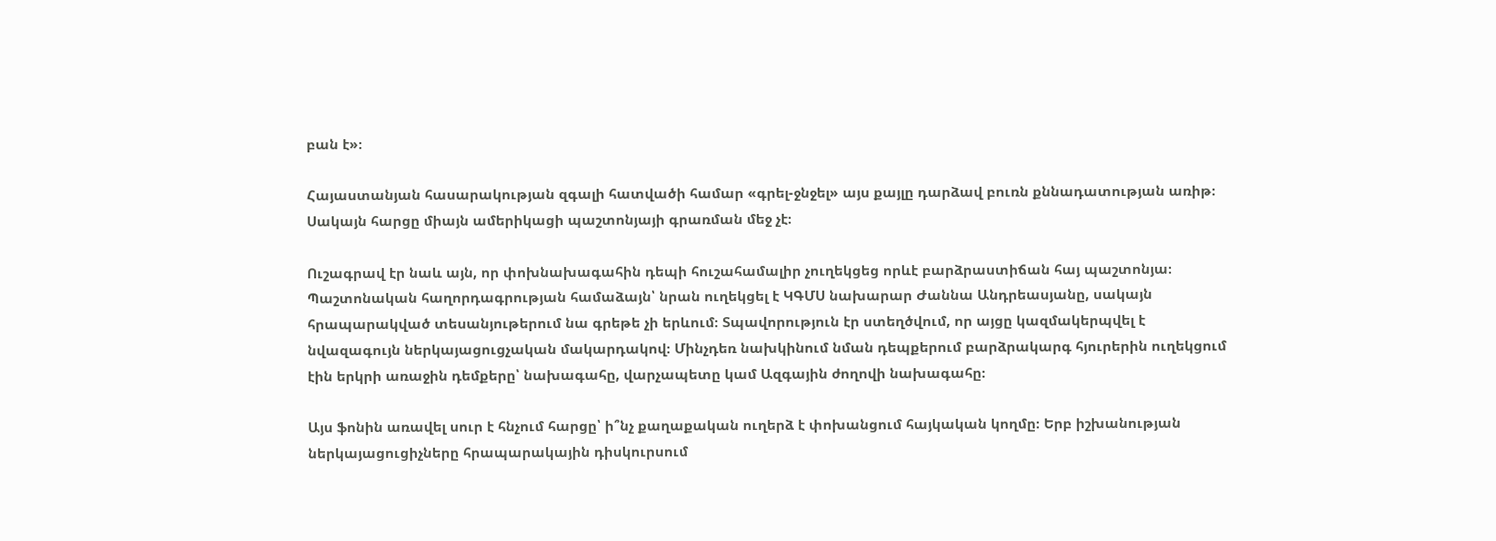բան է»։

Հայաստանյան հասարակության զգալի հատվածի համար «գրել-ջնջել» այս քայլը դարձավ բուռն քննադատության առիթ։ Սակայն հարցը միայն ամերիկացի պաշտոնյայի գրառման մեջ չէ։

Ուշագրավ էր նաև այն, որ փոխնախագահին դեպի հուշահամալիր չուղեկցեց որևէ բարձրաստիճան հայ պաշտոնյա։ Պաշտոնական հաղորդագրության համաձայն՝ նրան ուղեկցել է ԿԳՄՍ նախարար Ժաննա Անդրեասյանը, սակայն հրապարակված տեսանյութերում նա գրեթե չի երևում։ Տպավորություն էր ստեղծվում, որ այցը կազմակերպվել է նվազագույն ներկայացուցչական մակարդակով։ Մինչդեռ նախկինում նման դեպքերում բարձրակարգ հյուրերին ուղեկցում էին երկրի առաջին դեմքերը՝ նախագահը, վարչապետը կամ Ազգային ժողովի նախագահը։

Այս ֆոնին առավել սուր է հնչում հարցը՝ ի՞նչ քաղաքական ուղերձ է փոխանցում հայկական կողմը։ Երբ իշխանության ներկայացուցիչները հրապարակային դիսկուրսում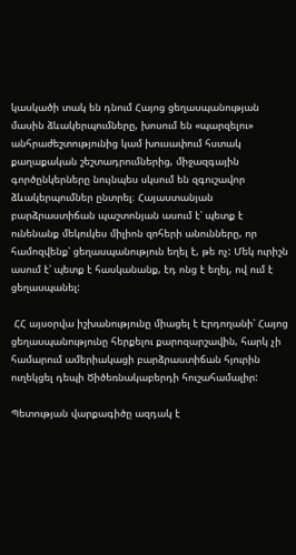կասկածի տակ են դնում Հայոց ցեղասպանության մասին ձևակերպումները, խոսում են «պարզելու» անհրաժեշտությունից կամ խուսափում հստակ քաղաքական շեշտադրումներից, միջազգային գործընկերները նույնպես սկսում են զգուշավոր ձևակերպումներ ընտրել։ Հայաստանյան բարձրաստիճան պաշտոնյան ասում է՝ պետք է ունենանք մեկուկես միլիոն զոհերի անունները, որ համոզվենք՝ ցեղասպանություն եղել է, թե ոչ: Մեկ ուրիշն ասում է՝ պետք է հասկանանք, էդ ոնց է եղել, ով ում է ցեղասպանել:

 ՀՀ այսօրվա իշխանությունը միացել է Էրդողանի՝ Հայոց ցեղասպանությունը հերքելու քարոզարշավին, հարկ չի համարում ամերիակացի բարձրաստիճան հյուրին ուղեկցել դեպի Ծիծեռնակաբերդի հուշահամալիր:

Պետության վարքագիծը ազդակ է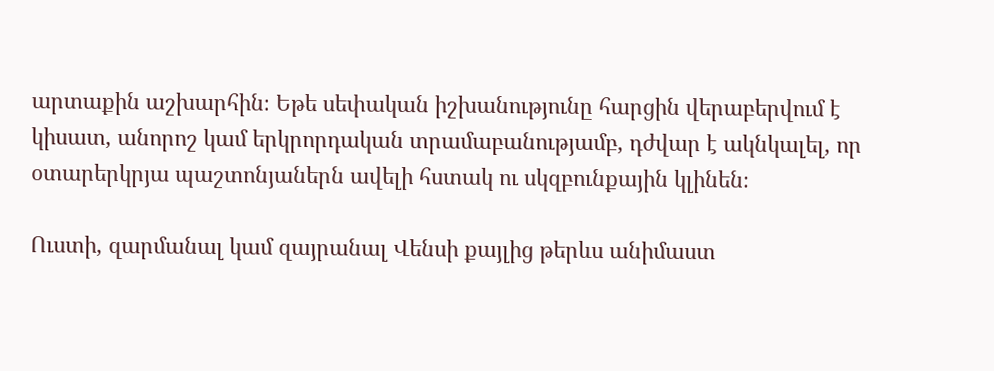արտաքին աշխարհին։ Եթե սեփական իշխանությունը հարցին վերաբերվում է կիսատ, անորոշ կամ երկրորդական տրամաբանությամբ, դժվար է ակնկալել, որ օտարերկրյա պաշտոնյաներն ավելի հստակ ու սկզբունքային կլինեն։

Ուստի, զարմանալ կամ զայրանալ Վենսի քայլից թերևս անիմաստ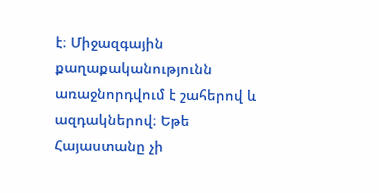է։ Միջազգային քաղաքականությունն առաջնորդվում է շահերով և ազդակներով։ Եթե Հայաստանը չի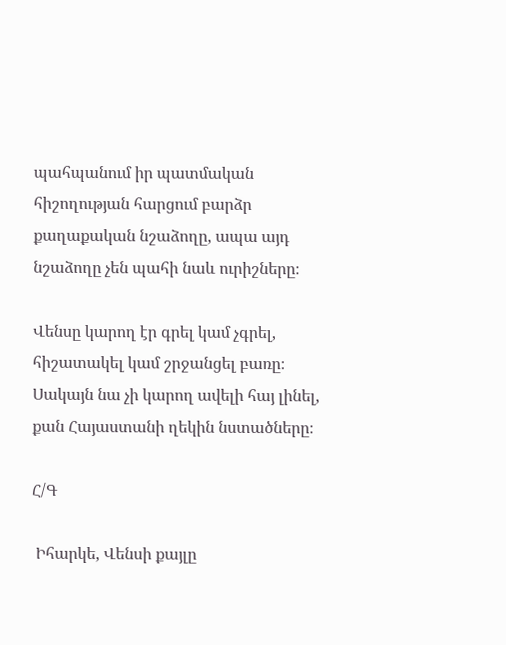պահպանում իր պատմական հիշողության հարցում բարձր քաղաքական նշաձողը, ապա այդ նշաձողը չեն պահի նաև ուրիշները։

Վենսը կարող էր գրել կամ չգրել, հիշատակել կամ շրջանցել բառը։ Սակայն նա չի կարող ավելի հայ լինել, քան Հայաստանի ղեկին նստածները։

Հ/Գ

 Իհարկե, Վենսի քայլը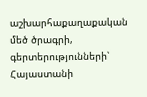աշխարհաքաղաքական մեծ ծրագրի,  գերտերությունների՝ Հայաստանի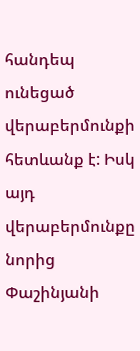հանդեպ ունեցած վերաբերմունքի հետևանք է: Իսկ այդ վերաբերմունքը նորից Փաշինյանի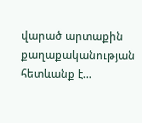վարած արտաքին  քաղաքականության հետևանք է…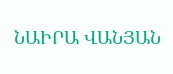ՆԱԻՐԱ ՎԱՆՅԱՆ